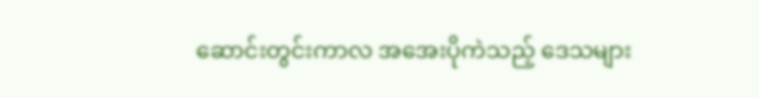ဆောင်းတွင်းကာလ အအေးပိုကဲသည့် ဒေသများ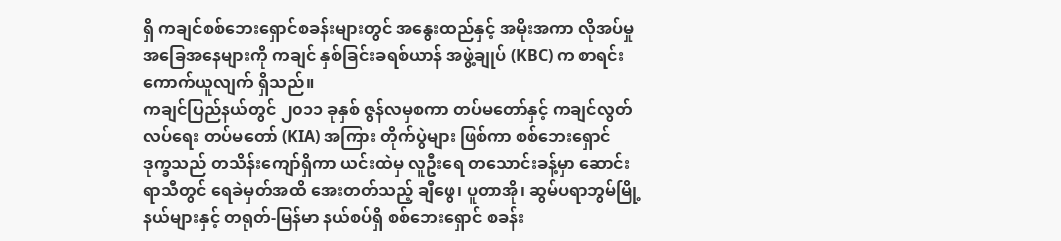ရှိ ကချင်စစ်ဘေးရှောင်စခန်းများတွင် အနွေးထည်နှင့် အမိုးအကာ လိုအပ်မှုအခြေအနေများကို ကချင် နှစ်ခြင်းခရစ်ယာန် အဖွဲ့ချုပ် (KBC) က စာရင်းကောက်ယူလျက် ရှိသည်။
ကချင်ပြည်နယ်တွင် ၂၀၁၁ ခုနှစ် ဇွန်လမှစကာ တပ်မတော်နှင့် ကချင်လွတ်လပ်ရေး တပ်မတော် (KIA) အကြား တိုက်ပွဲများ ဖြစ်ကာ စစ်ဘေးရှောင် ဒုက္ခသည် တသိန်းကျော်ရှိကာ ယင်းထဲမှ လူဦးရေ တသောင်းခန့်မှာ ဆောင်းရာသီတွင် ရေခဲမှတ်အထိ အေးတတ်သည့် ချီဖွေ၊ ပူတာအို၊ ဆွမ်ပရာဘွမ်မြို့နယ်များနှင့် တရုတ်-မြန်မာ နယ်စပ်ရှိ စစ်ဘေးရှောင် စခန်း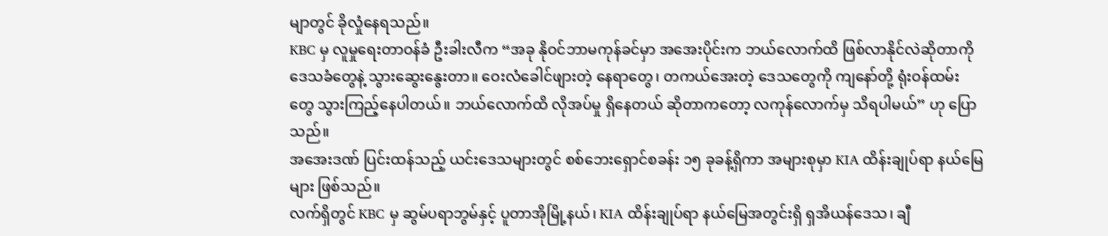မျာတွင် ခိုလှုံနေရသည်။
KBC မှ လူမှုရေးတာဝန်ခံ ဦးခါးလီက “အခု နိုဝင်ဘာမကုန်ခင်မှာ အအေးပိုင်းက ဘယ်လောက်ထိ ဖြစ်လာနိုင်လဲဆိုတာကို ဒေသခံတွေနဲ့ သွားဆွေးနွေးတာ။ ဝေးလံခေါင်ဖျားတဲ့ နေရာတွေ၊ တကယ်အေးတဲ့ ဒေသတွေကို ကျနော်တို့ ရုံးဝန်ထမ်းတွေ သွားကြည့်နေပါတယ်။ ဘယ်လောက်ထိ လိုအပ်မှု ရှိနေတယ် ဆိုတာကတော့ လကုန်လောက်မှ သိရပါမယ်” ဟု ပြောသည်။
အအေးဒဏ် ပြင်းထန်သည့် ယင်းဒေသများတွင် စစ်ဘေးရှောင်စခန်း ၁၅ ခုခန့်ရှိကာ အများစုမှာ KIA ထိန်းချုပ်ရာ နယ်မြေများ ဖြစ်သည်။
လက်ရှိတွင် KBC မှ ဆွမ်ပရာဘွမ်နှင့် ပူတာအိုမြို့နယ်၊ KIA ထိန်းချုပ်ရာ နယ်မြေအတွင်းရှိ ရှအိယန်ဒေသ၊ ချီ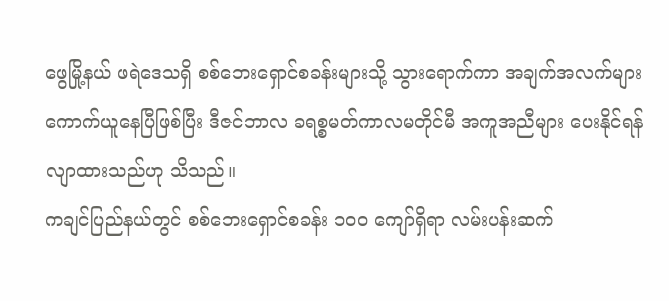ဖွေမြို့နယ် ဖရဲဒေသရှိ စစ်ဘေးရှောင်စခန်းများသို့ သွားရောက်ကာ အချက်အလက်များ ကောက်ယူနေပြီဖြစ်ပြီး ဒီဇင်ဘာလ ခရစ္စမတ်ကာလမတိုင်မီ အကူအညီများ ပေးနိုင်ရန် လျာထားသည်ဟု သိသည်။
ကချင်ပြည်နယ်တွင် စစ်ဘေးရှောင်စခန်း ၁၀၀ ကျော်ရှိရာ လမ်းပန်းဆက်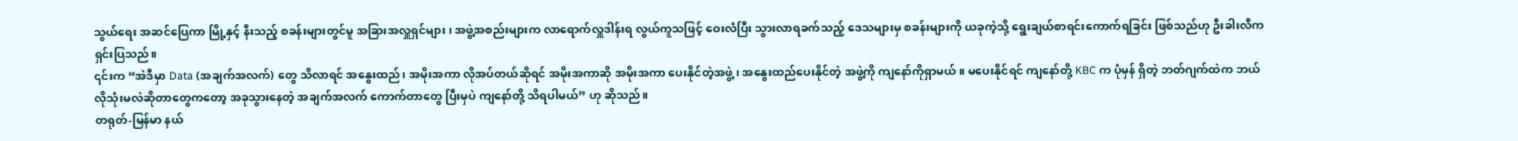သွယ်ရေး အဆင်ပြေကာ မြို့နှင့် နီးသည့် စခန်းများတွင်မူ အခြားအလှူရှင်များ၊ အဖွဲ့အစည်းများက လာရောက်လှူဒါန်းရ လွယ်ကူသဖြင့် ဝေးလံပြီး သွားလာရခက်သည့် ဒေသများမှ စခန်းများကို ယခုကဲ့သို့ ရွေးချယ်စာရင်းကောက်ရခြင်း ဖြစ်သည်ဟု ဦးခါးလီက ရှင်းပြသည်။
၎င်းက “အဲဒီမှာ Data (အချက်အလက်) တွေ သိလာရင် အနွေးထည်၊ အမိုးအကာ လိုအပ်တယ်ဆိုရင် အမိုးအကာဆို အမိုးအကာ ပေးနိုင်တဲ့အဖွဲ့၊ အနွေးထည်ပေးနိုင်တဲ့ အဖွဲ့ကို ကျနော်ကိုရှာမယ်။ မပေးနိုင်ရင် ကျနော်တို့ KBC က ပုံမှန် ရှိတဲ့ ဘတ်ဂျက်ထဲက ဘယ်လိုသုံးမလဲဆိုတာတွေကတော့ အခုသွားနေတဲ့ အချက်အလက် ကောက်တာတွေ ပြီးမှပဲ ကျနော်တို့ သိရပါမယ်” ဟု ဆိုသည်။
တရုတ်-မြန်မာ နယ်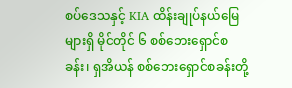စပ်ဒေသနှင့် KIA ထိန်းချုပ်နယ်မြေများရှိ မိုင်တိုင် ၆ စစ်ဘေးရှောင်စခန်း၊ ရှအိယန် စစ်ဘေးရှောင်စခန်းတို့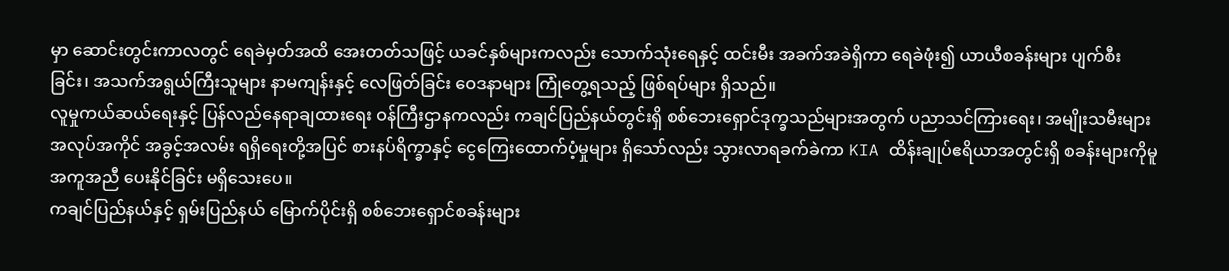မှာ ဆောင်းတွင်းကာလတွင် ရေခဲမှတ်အထိ အေးတတ်သဖြင့် ယခင်နှစ်များကလည်း သောက်သုံးရေနှင့် ထင်းမီး အခက်အခဲရှိကာ ရေခဲဖုံး၍ ယာယီစခန်းများ ပျက်စီးခြင်း၊ အသက်အရွယ်ကြီးသူများ နာမကျန်းနှင့် လေဖြတ်ခြင်း ဝေဒနာများ ကြုံတွေ့ရသည့် ဖြစ်ရပ်များ ရှိသည်။
လူမှုကယ်ဆယ်ရေးနှင့် ပြန်လည်နေရာချထားရေး ဝန်ကြီးဌာနကလည်း ကချင်ပြည်နယ်တွင်းရှိ စစ်ဘေးရှောင်ဒုက္ခသည်များအတွက် ပညာသင်ကြားရေး၊ အမျိုးသမီးများ အလုပ်အကိုင် အခွင့်အလမ်း ရရှိရေးတို့အပြင် စားနပ်ရိက္ခာနှင့် ငွေကြေးထောက်ပံ့မှုများ ရှိသော်လည်း သွားလာရခက်ခဲကာ KIA ထိန်းချုပ်ဧရိယာအတွင်းရှိ စခန်းများကိုမူ အကူအညီ ပေးနိုင်ခြင်း မရှိသေးပေ။
ကချင်ပြည်နယ်နှင့် ရှမ်းပြည်နယ် မြောက်ပိုင်းရှိ စစ်ဘေးရှောင်စခန်းများ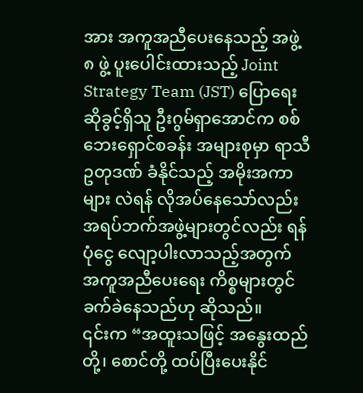အား အကူအညီပေးနေသည့် အဖွဲ့ ၈ ဖွဲ့ ပူးပေါင်းထားသည့် Joint Strategy Team (JST) ပြောရေးဆိုခွင့်ရှိသူ ဦးဂွမ်ရှာအောင်က စစ်ဘေးရှောင်စခန်း အများစုမှာ ရာသီဥတုဒဏ် ခံနိုင်သည့် အမိုးအကာများ လဲရန် လိုအပ်နေသော်လည်း အရပ်ဘက်အဖွဲ့များတွင်လည်း ရန်ပုံငွေ လျော့ပါးလာသည့်အတွက် အကူအညီပေးရေး ကိစ္စများတွင် ခက်ခဲနေသည်ဟု ဆိုသည်။
၎င်းက “အထူးသဖြင့် အနွေးထည်တို့၊ စောင်တို့ ထပ်ပြီးပေးနိုင်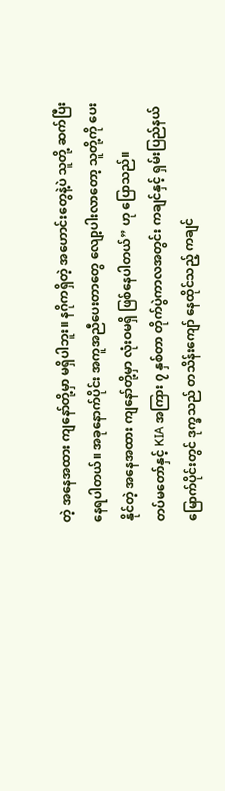တဲ့ အနေအထား ကျနော်တို့မှာ မရှိပါဘူး။ နဂိုကရှိတဲ့ အဟောင်းတွေနဲ့ပဲ သူတို့ ဆက်ပြီး နေရပါတယ်။ အခုနောက်ပိုင်း အကူအညီပေးတာတွေ လျော့ပါးလာတော့ သူတို့ကို ပေးနိုင်တဲ့ အနေအထား ကျနော်တို့မှာ လုံးဝမရှိ ဖြစ်နေပါတယ်” ဟု ပြောသည်။
တပ်မတော်နှင့် KIA အကြား ၇ နှစ်တာ တိုက်ပွဲကာလအတွင်း ကချင်နှင့် ရှမ်းပြည်နယ် မြောက်ပိုင်းတွင် ဒုက္ခသည် တသိန်းကျော် နေထိုင်သည့် ကချင်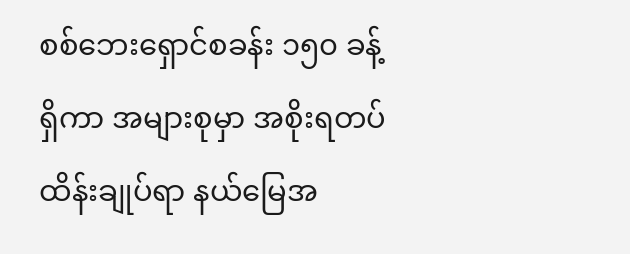စစ်ဘေးရှောင်စခန်း ၁၅၀ ခန့် ရှိကာ အများစုမှာ အစိုးရတပ် ထိန်းချုပ်ရာ နယ်မြေအ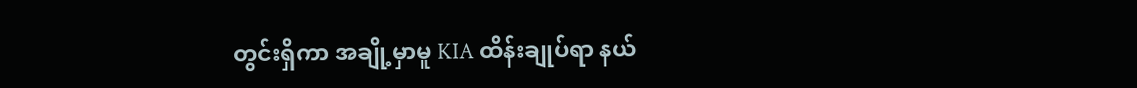တွင်းရှိကာ အချို့မှာမူ KIA ထိန်းချုပ်ရာ နယ်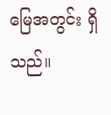မြေအတွင်း ရှိသည်။